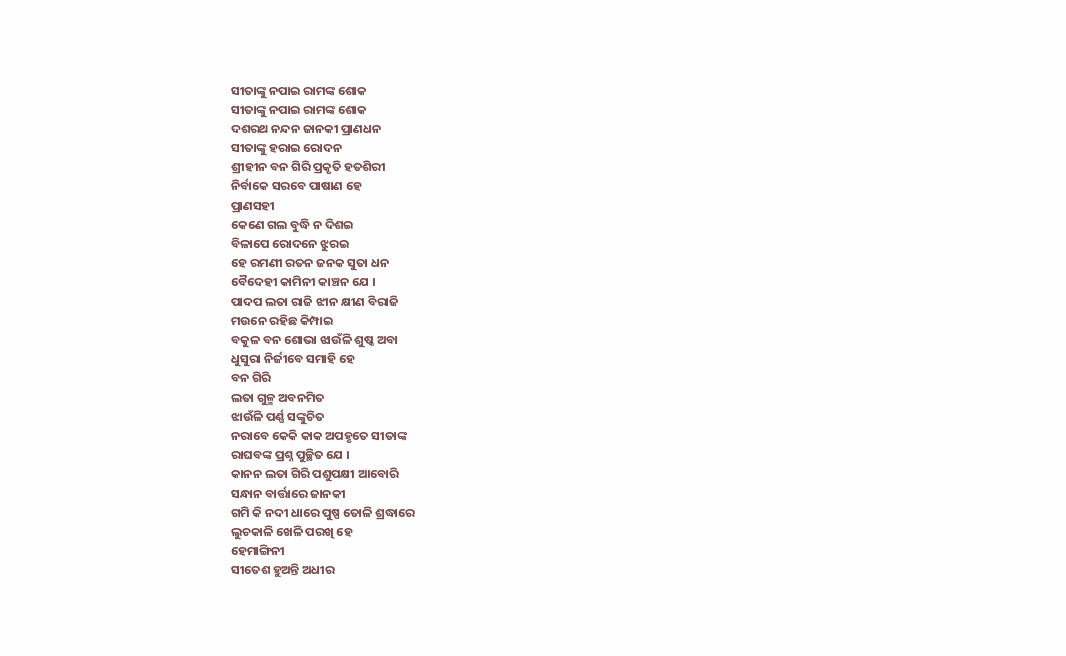ସୀତାଙ୍କୁ ନପାଇ ରାମଙ୍କ ଶୋକ
ସୀତାଙ୍କୁ ନପାଇ ରାମଙ୍କ ଶୋକ
ଦଶରଥ ନନ୍ଦନ ଜାନକୀ ପ୍ରାଣଧନ
ସୀତାଙ୍କୁ ହରାଇ ରୋଦନ
ଶ୍ରୀହୀନ ବନ ଗିରି ପ୍ରକୃତି ହତଶିରୀ
ନିର୍ବାକେ ସରବେ ପାଷାଣ ହେ
ପ୍ରାଣସହୀ
କେଣେ ଗଲ ବୁଦ୍ଧି ନ ଦିଶଇ
ବିଳାପେ ରୋଦନେ ଝୁରଇ
ହେ ରମଣୀ ରତନ ଜନକ ସୁତା ଧନ
ବୈଦେହୀ କାମିନୀ କାଞ୍ଚନ ଯେ ।
ପାଦପ ଲତା ରାଜି ଝୀନ କ୍ଷୀଣ ବିରାଜି
ମଉନେ ରହିଛ କିମ୍ପାଇ
ବକୁଳ ବନ ଶୋଭା ଝାଉଁଳି ଶୁଷ୍କ ଅବା
ଧୁସୁରା ନିର୍ଜୀବେ ସମାହି ହେ
ବନ ଗିରି
ଲତା ଗୁଳ୍ମ ଅବନମିତ
ଝାଉଁଳି ପର୍ଣ୍ଣ ସଙ୍କୁଚିତ
ନରାବେ କେକି କାକ ଅପହୃତେ ସୀତାଙ୍କ
ରାଘବଙ୍କ ପ୍ରଶ୍ନ ପୁଚ୍ଛିତ ଯେ ।
କାନନ ଲତା ଗିରି ପଶୁପକ୍ଷୀ ଆବୋରି
ସନ୍ଧାନ ବାର୍ତ୍ତାରେ ଜାନକୀ
ଗମି କି ନଦୀ ଧାରେ ପୁଷ୍ପ ତୋଳି ଶ୍ରଦ୍ଧାରେ
ଲୁଚକାଳି ଖେଳି ପରଖି ହେ
ହେମାଙ୍ଗିନୀ
ସୀତେଶ ହୁଅନ୍ତି ଅଧୀର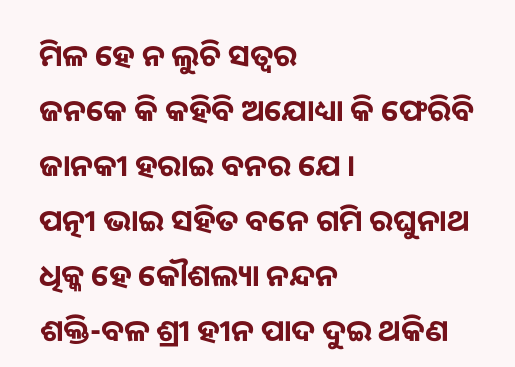ମିଳ ହେ ନ ଲୁଚି ସତ୍ବର
ଜନକେ କି କହିବି ଅଯୋଧ୍ୟା କି ଫେରିବି
ଜାନକୀ ହରାଇ ବନର ଯେ ।
ପତ୍ନୀ ଭାଇ ସହିତ ବନେ ଗମି ରଘୁନାଥ
ଧିକ୍କ ହେ କୌଶଲ୍ୟା ନନ୍ଦନ
ଶକ୍ତି-ବଳ ଶ୍ରୀ ହୀନ ପାଦ ଦୁଇ ଥକିଣ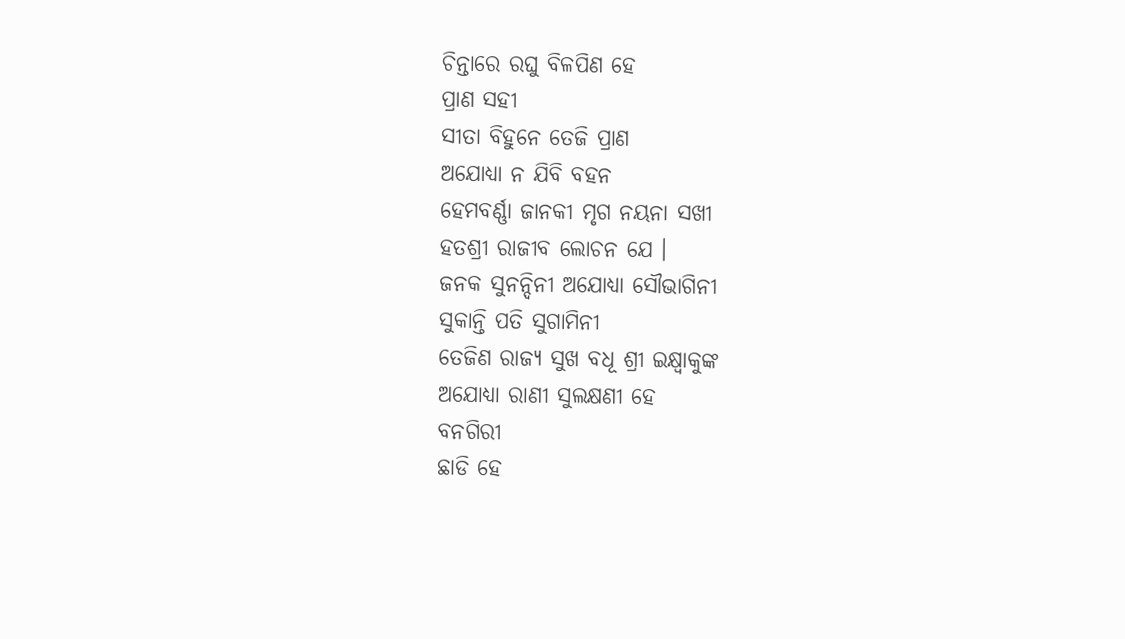ଚିନ୍ତାରେ ରଘୁ ବିଳପିଣ ହେ
ପ୍ରାଣ ସହୀ
ସୀତା ବିହୁନେ ତେଜି ପ୍ରାଣ
ଅଯୋଧ୍ୟା ନ ଯିବି ବହନ
ହେମବର୍ଣ୍ଣା ଜାନକୀ ମୃଗ ନୟନା ସଖୀ
ହତଶ୍ରୀ ରାଜୀବ ଲୋଚନ ଯେ ।
ଜନକ ସୁନନ୍ଦିନୀ ଅଯୋଧ୍ୟା ସୌଭାଗିନୀ
ସୁକାନ୍ତି ପତି ସୁଗାମିନୀ
ତେଜିଣ ରାଜ୍ଯ ସୁଖ ବଧୂ ଶ୍ରୀ ଇକ୍ଷ୍ବାକୁଙ୍କ
ଅଯୋଧ୍ୟା ରାଣୀ ସୁଲକ୍ଷଣୀ ହେ
ବନଗିରୀ
ଛାଡି ହେ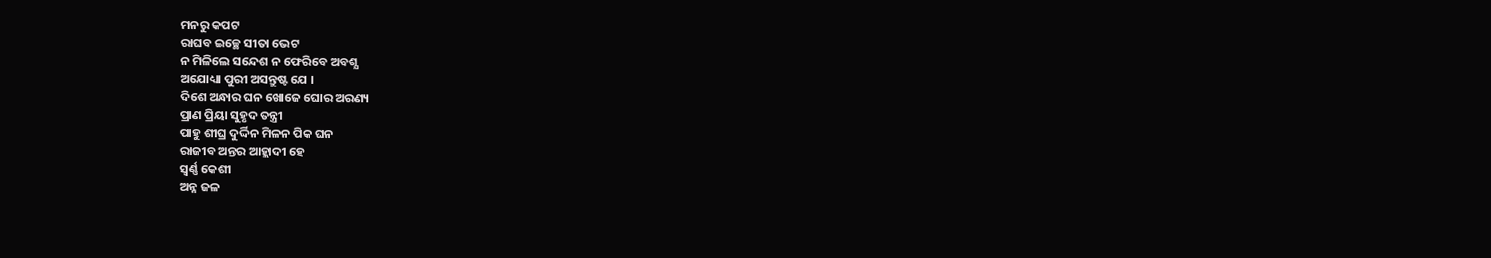ମନରୁ କପଟ
ରାଘବ ଇଚ୍ଛେ ସୀତା ଭେଟ
ନ ମିଳିଲେ ସନ୍ଦେଶ ନ ଫେରିବେ ଅବଶ୍ଯ
ଅଯୋଧ୍ୟା ପୁରୀ ଅସନ୍ତୁଷ୍ଟ ଯେ ।
ଦିଶେ ଅନ୍ଧାର ଘନ ଖୋଜେ ଘୋର ଅରଣ୍ୟ
ପ୍ରାଣ ପ୍ରିୟା ସୁହୃଦ ତନ୍ତ୍ରୀ
ପାହୁ ଶୀଘ୍ର ଦୁର୍ଦ୍ଦିନ ମିଳନ ପିକ ଘନ
ରାଜୀବ ଅନ୍ତର ଆହ୍ଲାଦୀ ହେ
ସ୍ବର୍ଣ୍ଣ କେଶୀ
ଅନ୍ନ ଜଳ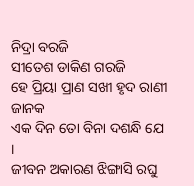ନିଦ୍ରା ବରଜି
ସୀତେଶ ଡାକିଣ ଗରଜି
ହେ ପ୍ରିୟା ପ୍ରାଣ ସଖୀ ହୃଦ ରାଣୀ ଜାନକ
ଏକ ଦିନ ତୋ ବିନା ଦଶନ୍ଧି ଯେ ।
ଜୀବନ ଅକାରଣ ଝିଙ୍ଗାସି ରଘୁ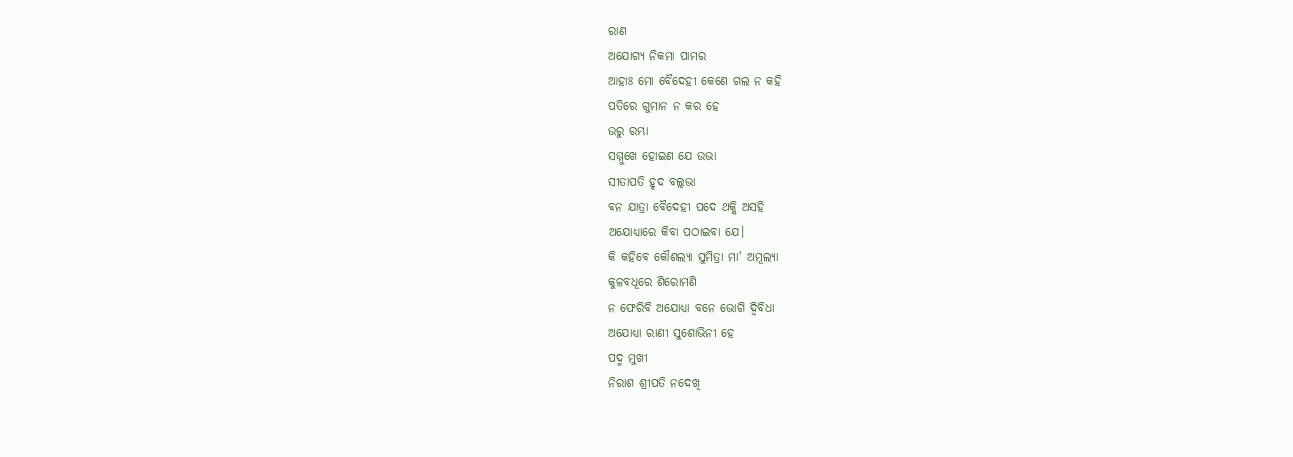ରାଣ
ଅଯୋଗ୍ଯ ନିକମା ପାମର
ଆହାଃ ମୋ ବୈଦେହୀ କେଣେ ଗଲ ନ କହି
ପତିରେ ଗୁମାନ ନ କର ହେ
ଉରୁ ରମ୍ଭା
ସମ୍ମୁଖେ ହୋଇଣ ଯେ ଉଭା
ସୀତାପତି ହୃଦ ବଲ୍ଲଭା
ବନ ଯାତ୍ରା ବୈଦେହୀ ପଦେ ଥକ୍କି ଅସହି
ଅଯୋଧ୍ୟାରେ କିବା ପଠାଇବା ଯେ।
କି କହିବେ କୌଶଲ୍ଯା ସୁମିତ୍ରା ମା' ଅମୂଲ୍ଯା
କୁଳବଧୂରେ ଶିରୋମଣି
ନ ଫେରିବି ଅଯୋଧ୍ୟା ବନେ ଭୋଗି ଦ୍ବିବିଧା
ଅଯୋଧ୍ଯା ରାଣୀ ସୁଶୋଭିନୀ ହେ
ପଦ୍ମ ମୁଖୀ
ନିରାଶ ଶ୍ରୀପତି ନଦେଖି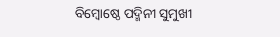ବିମ୍ବୋଷ୍ଠେ ପଦ୍ମିନୀ ସୁମୁଖୀ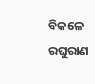ବିକଳେ ରଘୁରାଣ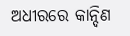ଅଧୀରରେ କାନ୍ଦିଣ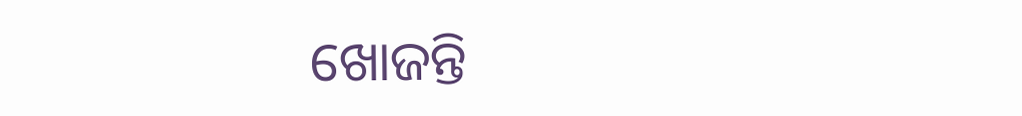ଖୋଜନ୍ତି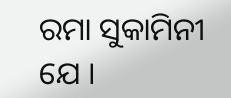ରମା ସୁକାମିନୀ ଯେ ।